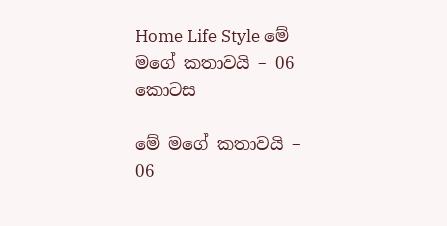Home Life Style මේ මගේ කතාවයි – 06 කොටස

මේ මගේ කතාවයි – 06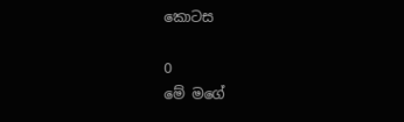කොටස

0
මේ මගේ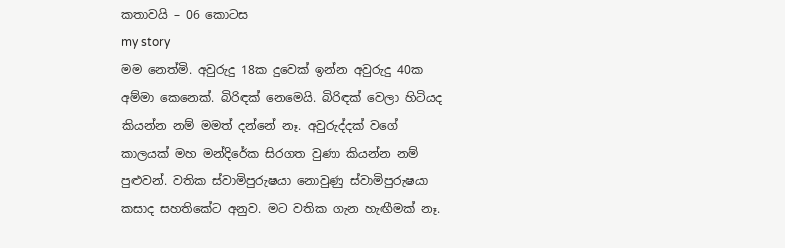කතාවයි – 06 කොටස
my story
මම නෙත්මි. අවුරුදු 18ක දුවෙක් ඉන්න අවුරුදු 40ක අම්මා කෙනෙක්. බිරිඳක් නෙමෙයි. බිරිඳක් වෙලා හිටියද කියන්න නම් මමත් දන්නේ නෑ. අවුරුද්දක් වගේ කාලයක් මහ මන්දිරේක සිරගත වුණා කියන්න නම් පුළුවන්. වතික ස්වාමිපුරුෂයා නොවුණු ස්වාමිපුරුෂයා කසාද සහතිකේට අනුව. මට වතික ගැන හැඟීමක් නෑ.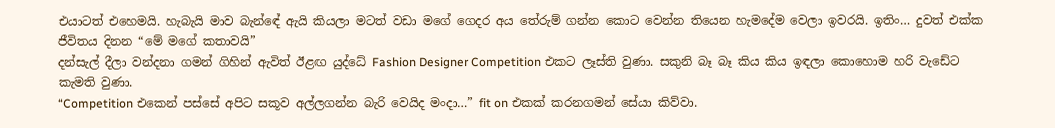එයාටත් එහෙමයි. හැබැයි මාව බැන්ඳේ ඇයි කියලා මටත් වඩා මගේ ගෙදර අය තේරුම් ගන්න කොට වෙන්න තියෙන හැමදේම වෙලා ඉවරයි. ඉතිං… දුවත් එක්ක ජීවිතය දිනන “මේ මගේ කතාවයි”
දන්සැල් දීලා වන්දනා ගමන් ගිහින් ඇවිත් ඊළඟ යුද්ධේ Fashion Designer Competition එකට ලෑස්ති වුණා. සකුනි බෑ බෑ කිය කිය ඉඳලා කොහොම හරි වැඩේට කැමති වුණා.
“Competition එකෙන් පස්සේ අපිට සකූව අල්ලගන්න බැරි වෙයිද මංදා…” fit on එකක් කරනගමන් සේයා කිව්වා.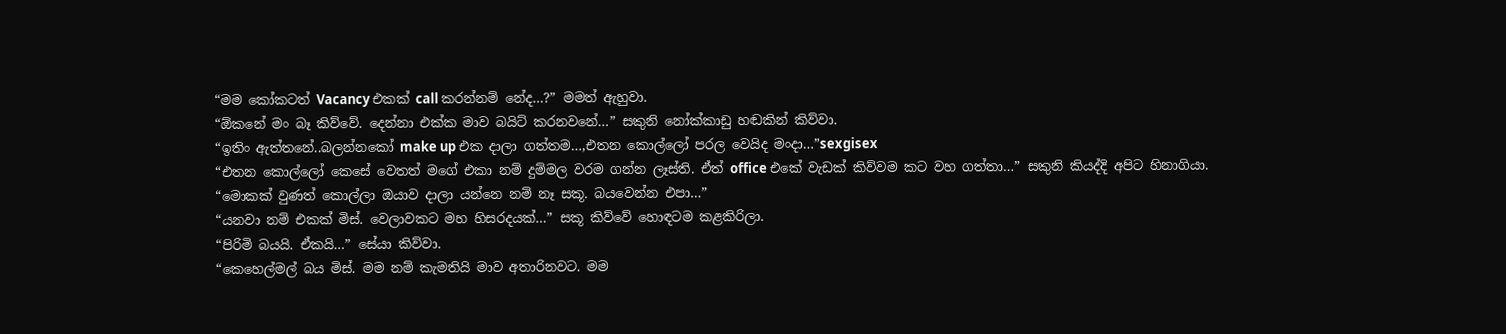“මම කෝකටත් Vacancy එකක් call කරන්නම් නේද…?” මමත් ඇහුවා.
“ඕකනේ මං බෑ කිව්වේ. දෙන්නා එක්ක මාව බයිට් කරනවනේ…” සකුනි නෝක්කාඩු හඬකින් කිව්වා.
“ඉතිං ඇත්තනේ..බලන්නකෝ make up එක දාලා ගත්තම…,එතන කොල්ලෝ පරල වෙයිද මංදා…”sexgisex
“එතන කොල්ලෝ කෙසේ වෙතත් මගේ එකා නම් දුම්මල වරම ගන්න ලෑස්ති. ඒත් office එකේ වැඩක් කිව්වම කට වහ ගත්තා…” සකුනි කියද්දි අපිට හිනාගියා.
“මොකක් වුණත් කොල්ලා ඔයාව දාලා යන්නෙ නම් නෑ සකූ. බයවෙන්න එපා…”
“යනවා නම් එකක් මිස්. වෙලාවකට මහ හිසරදයක්…” සකූ කිව්වේ හොඳටම කළකිරිලා.
“පිරිමි බයයි. ඒකයි…” සේයා කිව්වා.
“කෙහෙල්මල් බය මිස්. මම නම් කැමතියි මාව අතාරිනවට. මම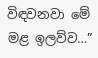විඳවනවා මේ මළ ඉලව්ව…”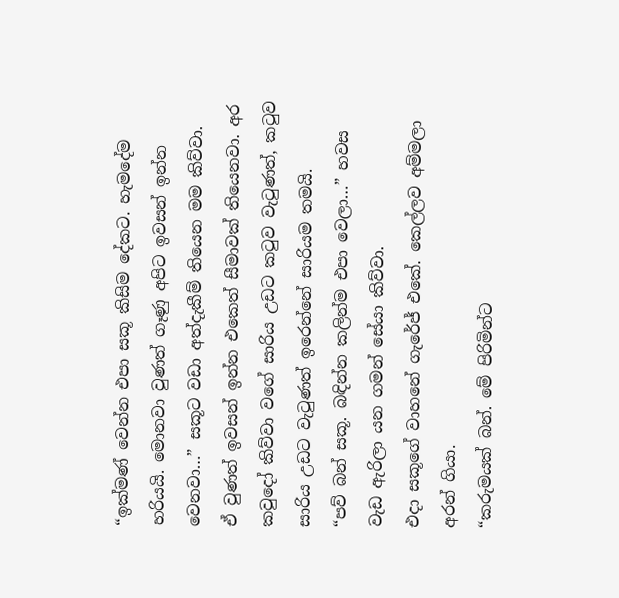“ඉක්මණ් වෙන්න එපා සකූ කිසිම දේකට. හැමදේම හරියයි. මොනවා වුණත් ගෑණු අපිට ඉවසන් ඉන්න වෙනවා…” සකූට වඩා අත්දැකීම් තියෙන මම කිව්වා.
ඒ වුණත් ඉවසන් ඉන්න එකෙත් සීමාවක් තියෙනවා. අර කවුදෝ කිව්වා වගේ සාරිය උඩට කටුව වැටුණත්, කටුව සාරිය උඩට වැටුණත් ඉරෙන්නේ සාරියම තමයි.
“පව් බන් සකූ. බඳින්න කලින්ම එපා වෙලා…” හවස වැඩ ඇරිලා යන ගමන් සේයා කිව්වා.
එදා සකූගේ වාහනේ ගැරේජ් එකේ. කෙල්ලව අම්මලා අරන් ගියා.
“කරුමයක් බන්. මේ පිරිමින්ට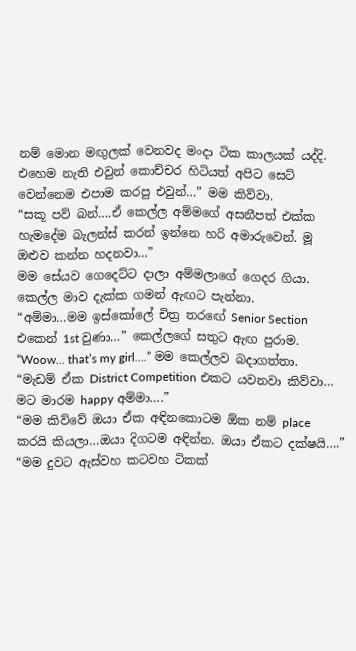නම් මොන මඟුලක් වෙනවද මංදා ටික කාලයක් යද්දි. එහෙම නැති එවුන් කොච්චර හිටියත් අපිට සෙට් වෙන්නෙම එපාම කරපු එවුන්…” මම කිව්වා.
“සකූ පව් බන්….ඒ කෙල්ල අම්මගේ අසනීපත් එක්ක හැමදේම බැලන්ස් කරන් ඉන්නෙ හරි අමාරුවෙන්. මූ ඔළුව කන්න හදනවා…”
මම සේයව ගෙදෙට්ට දාලා අම්මලාගේ ගෙදර ගියා. කෙල්ල මාව දැක්ක ගමන් ඇඟට පැන්නා.
“අම්මා…මම ඉස්කෝලේ චිත්‍ර තරඟේ Senior Section එකෙන් 1st වුණා…” කෙල්ලගේ සතුට ඇඟ පුරාම.
“Woow… that’s my girl….” මම කෙල්ලව බදාගත්තා.
“මැඩම් ඒක District Competition එකට යවනවා කිව්වා… මට මාරම happy අම්මා….”
“මම කිව්වේ ඔයා ඒක අඳිනකොටම ඕක නම් place කරයි කියලා…ඔයා දිගටම අඳින්න. ඔයා ඒකට දක්ෂයි….”
“මම දුවට ඇස්වහ කටවහ ටිකක්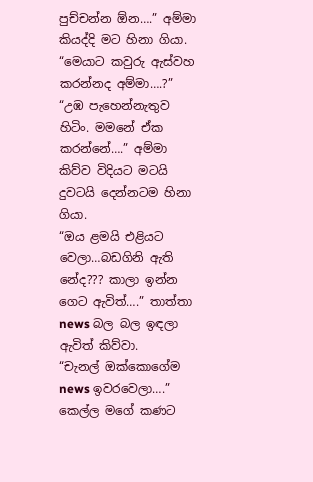පුච්චන්න ඕන….” අම්මා කියද්දි මට හිනා ගියා.
“මෙයාට කවුරු ඇස්වහ කරන්නද අම්මා….?”
“උඹ පැහෙන්නැතුව හිටිං. මමනේ ඒක කරන්නේ….” අම්මා කිව්ව විදියට මටයි දුවටයි දෙන්නටම හිනා ගියා.
“ඔය ළමයි එළියට වෙලා…බඩගිනි ඇති නේද??? කාලා ඉන්න ගෙට ඇවිත්….” තාත්තා news බල බල ඉඳලා ඇවිත් කිව්වා.
“චැනල් ඔක්කොගේම news ඉවරවෙලා….” කෙල්ල මගේ කණට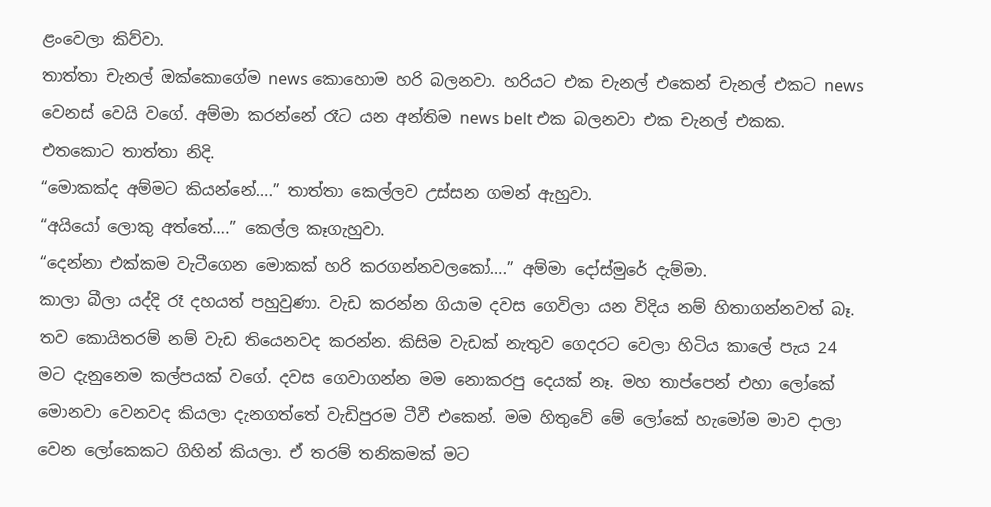ළංවෙලා කිව්වා.
තාත්තා චැනල් ඔක්කොගේම news කොහොම හරි බලනවා. හරියට එක චැනල් එකෙන් චැනල් එකට news වෙනස් වෙයි වගේ. අම්මා කරන්නේ රෑට යන අන්තිම news belt එක බලනවා එක චැනල් එකක. එතකොට තාත්තා නිදි.
“මොකක්ද අම්මට කියන්නේ….” තාත්තා කෙල්ලව උස්සන ගමන් ඇහුවා.
“අයියෝ ලොකු අත්තේ….” කෙල්ල කෑගැහුවා.
“දෙන්නා එක්කම වැටීගෙන මොකක් හරි කරගන්නවලකෝ….” අම්මා දෝස්මුරේ දැම්මා.
කාලා බීලා යද්දි රෑ දහයත් පහුවුණා. වැඩ කරන්න ගියාම දවස ගෙවිලා යන විදිය නම් හිතාගන්නවත් බෑ. තව කොයිතරම් නම් වැඩ තියෙනවද කරන්න. කිසිම වැඩක් නැතුව ගෙදරට වෙලා හිටිය කාලේ පැය 24 මට දැනුනෙම කල්පයක් වගේ. දවස ගෙවාගන්න මම නොකරපු දෙයක් නෑ. මහ තාප්පෙන් එහා ලෝකේ මොනවා වෙනවද කියලා දැනගත්තේ වැඩිපුරම ටීවී එකෙන්. මම හිතුවේ මේ ලෝකේ හැමෝම මාව දාලා වෙන ලෝකෙකට ගිහින් කියලා. ඒ තරම් තනිකමක් මට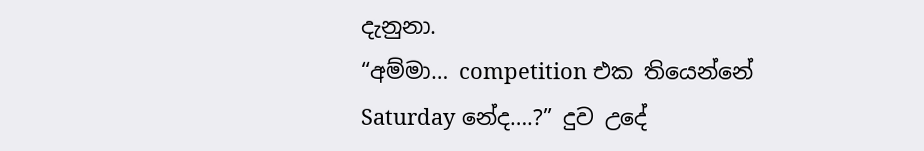දැනුනා.
“අම්මා… competition එක තියෙන්නේ Saturday නේද….?” දුව උදේ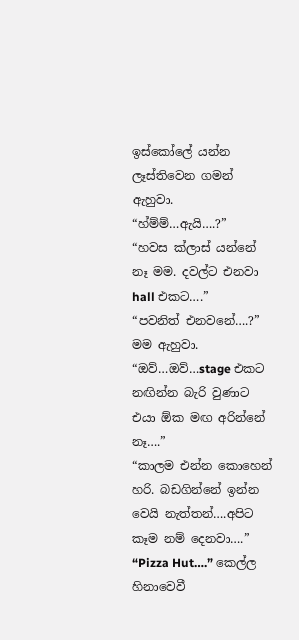ඉස්කෝලේ යන්න ලෑස්තිවෙන ගමන් ඇහුවා.
“හ්ම්ම්…ඇයි….?”
“හවස ක්ලාස් යන්නේ නෑ මම. දවල්ට එනවා hall එකට….”
“පවනිත් එනවනේ….?” මම ඇහුවා.
“ඔව්…ඔව්…stage එකට නඟින්න බැරි වුණාට එයා ඕක මඟ අරින්නේ නෑ….”
“කාලම එන්න කොහෙන් හරි. බඩගින්නේ ඉන්න වෙයි නැත්තන්….අපිට කෑම නම් දෙනවා….”
“Pizza Hut….” කෙල්ල හිනාවෙවී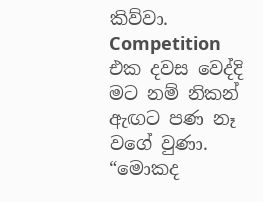කිව්වා.
Competition එක දවස වෙද්දි මට නම් නිකන් ඇඟට පණ නෑ වගේ වුණා.
“මොකද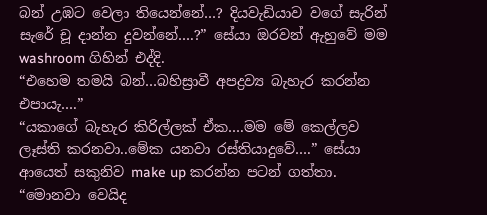බන් උඹට වෙලා තියෙන්නේ…? දියවැඩියාව වගේ සැරින් සැරේ චූ දාන්න දුවන්නේ….?” සේයා ඔරවන් ඇහුවේ මම washroom ගිහින් එද්දි.
“එහෙම තමයි බන්…බහිස්‍රාවී අපද්‍රව්‍ය බැහැර කරන්න එපායැ….”
“යකාගේ බැහැර කිරිල්ලක් ඒක….මම මේ කෙල්ලව ලෑස්ති කරනවා..මේක යනවා රස්තියාදුවේ….” සේයා ආයෙත් සකුනිව make up කරන්න පටන් ගත්තා.
“මොනවා වෙයිද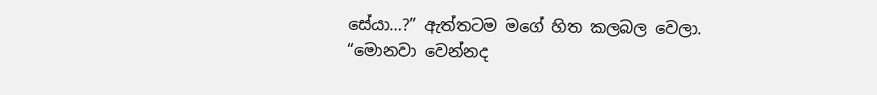සේයා…?” ඇත්තටම මගේ හිත කලබල වෙලා.
“මොනවා වෙන්නද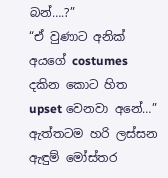බන්….?”
“ඒ වුණාට අනික් අයගේ costumes දකින කොට හිත upset වෙනවා අනේ…” ඇත්තටම හරි ලස්සන ඇඳුම් මෝස්තර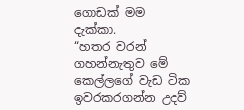ගොඩක් මම දැක්කා.
“හතර වරන් ගහන්නැතුව මේ කෙල්ලගේ වැඩ ටික ඉවරකරගන්න උදව්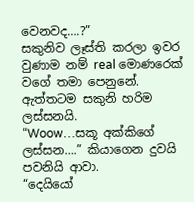වෙනවද….?”
සකුනිව ලෑස්ති කරලා ඉවර වුණාම නම් real මොණරෙක් වගේ තමා පෙනුනේ.
ඇත්තටම සකුනි හරිම ලස්සනයි.
“Woow…සකූ අක්කිගේ ලස්සන….” කියාගෙන දුවයි පවනියි ආවා.
“දෙයියෝ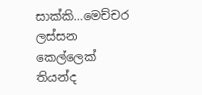සාක්කි…මෙච්චර ලස්සන කෙල්ලෙක් තියන්ද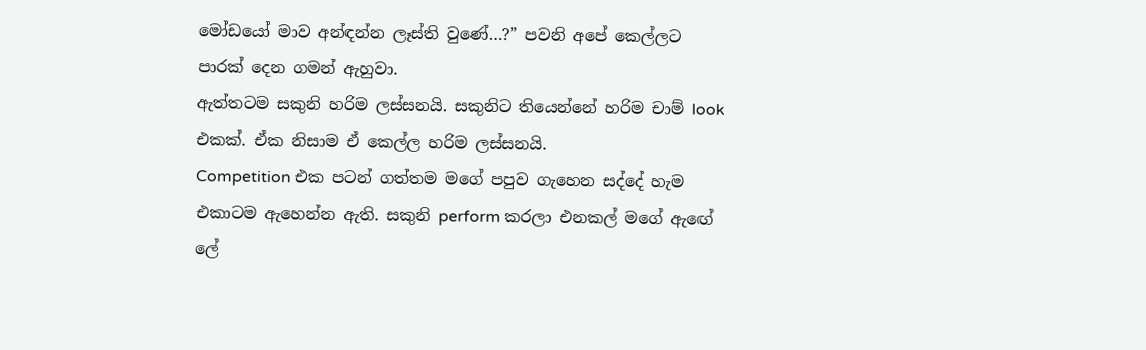මෝඩයෝ මාව අන්ඳන්න ලෑස්ති වුණේ…?” පවනි අපේ කෙල්ලට පාරක් දෙන ගමන් ඇහුවා.
ඇත්තටම සකුනි හරිම ලස්සනයි. සකුනිට තියෙන්නේ හරිම චාම් look එකක්. ඒක නිසාම ඒ කෙල්ල හරිම ලස්සනයි.
Competition එක පටන් ගත්තම මගේ පපුව ගැහෙන සද්දේ හැම එකාටම ඇහෙන්න ඇති. සකුනි perform කරලා එනකල් මගේ ඇඟේ ලේ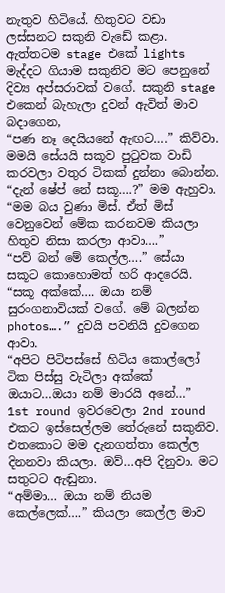නැතුව හිටියේ. හිතුවට වඩා ලස්සනට සකුනි වැඩේ කළා. ඇත්තටම stage එකේ lights මැද්දට ගියාම සකුනිව මට පෙනුනේ දිව්‍ය අප්සරාවක් වගේ. සකුනි stage එකෙන් බැහැලා දුවන් ඇවිත් මාව බදාගෙන,
“පණ නෑ දෙයියනේ ඇඟට….” කිව්වා.
මමයි සේයයි සකූව පුටුවක වාඩි කරවලා වතුර ටිකක් දුන්නා බොන්න.
“දැන් ෂේප් නේ සකූ….?” මම ඇහුවා.
“මම බය වුණා මිස්. ඒත් මිස් වෙනුවෙන් මේක කරනවම කියලා හිතුව නිසා කරලා ආවා….”
“පව් බන් මේ කෙල්ල….” සේයා සකූට කොහොමත් හරි ආදරෙයි.
“සකූ අක්කේ…. ඔයා නම් සුරංගනාවියක් වගේ. මේ බලන්න photos….” දුවයි පවනියි දුවගෙන ආවා.
“අපිට පිටිපස්සේ හිටිය කොල්ලෝ ටික පිස්සු වැටිලා අක්කේ ඔයාට…ඔයා නම් මාරයි අනේ…”
1st round ඉවරවෙලා 2nd round එකට ඉස්සෙල්ලම තේරුනේ සකුනිව. එතකොට මම දැනගත්තා කෙල්ල දිනනවා කියලා. ඔව්…අපි දිනුවා. මට සතුටට ඇඬුනා.
“අම්මා… ඔයා නම් නියම කෙල්ලෙක්….” කියලා කෙල්ල මාව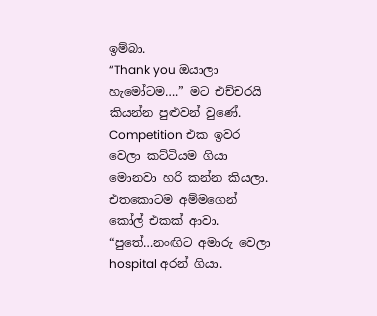ඉම්බා.
“Thank you ඔයාලා හැමෝටම….” මට එච්චරයි කියන්න පුළුවන් වුණේ.
Competition එක ඉවර වෙලා කට්ටියම ගියා මොනවා හරි කන්න කියලා. එතකොටම අම්මගෙන් කෝල් එකක් ආවා.
“පුතේ…නංඟිට අමාරු වෙලා hospital අරන් ගියා.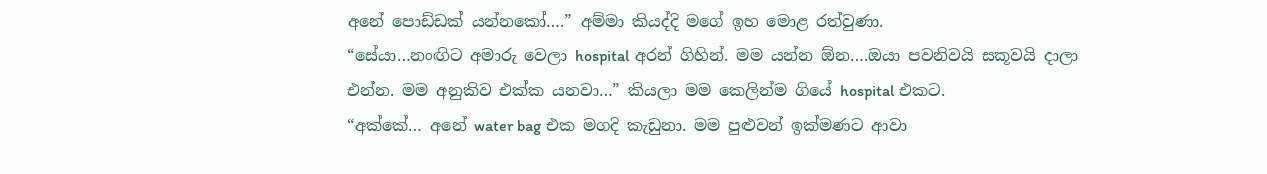අනේ පොඩ්ඩක් යන්නකෝ….” අම්මා කියද්දි මගේ ඉහ මොළ රත්වුණා.
“සේයා…නංඟිට අමාරු වෙලා hospital අරන් ගිහින්. මම යන්න ඕන….ඔයා පවනිවයි සකූවයි දාලා එන්න. මම අනුකිව එක්ක යනවා…” කියලා මම කෙලින්ම ගියේ hospital එකට.
“අක්කේ… අනේ water bag එක මගදි කැඩුනා. මම පුළුවන් ඉක්මණට ආවා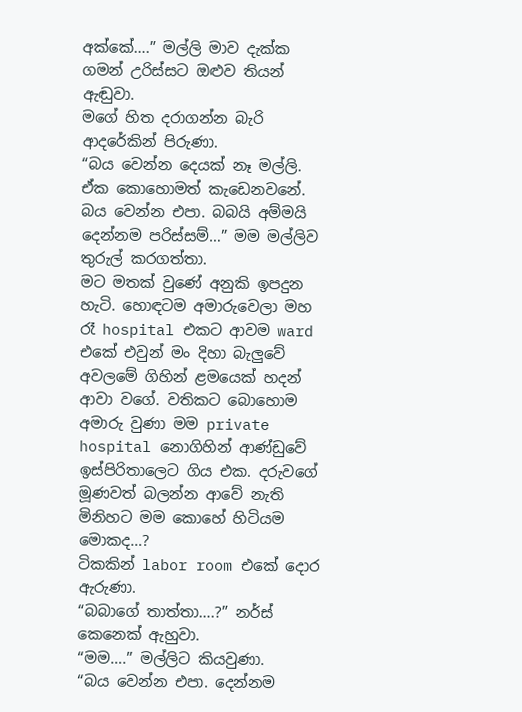අක්කේ….” මල්ලි මාව දැක්ක ගමන් උරිස්සට ඔළුව තියන් ඇඬුවා.
මගේ හිත දරාගන්න බැරි ආදරේකින් පිරුණා.
“බය වෙන්න දෙයක් නෑ මල්ලි. ඒක කොහොමත් කැඩෙනවනේ. බය වෙන්න එපා. බබයි අම්මයි දෙන්නම පරිස්සම්…” මම මල්ලිව තුරුල් කරගත්තා.
මට මතක් වුණේ අනුකි ඉපදුන හැටි. හොඳටම අමාරුවෙලා මහ රෑ hospital එකට ආවම ward එකේ එවුන් මං දිහා බැලුවේ අවලමේ ගිහින් ළමයෙක් හදන් ආවා වගේ. වතිකට බොහොම අමාරු වුණා මම private hospital නොගිහින් ආණ්ඩුවේ ඉස්පිරිතාලෙට ගිය එක. දරුවගේ මූණවත් බලන්න ආවේ නැති මිනිහට මම කොහේ හිටියම මොකද…?
ටිකකින් labor room එකේ දොර ඇරුණා.
“බබාගේ තාත්තා….?” නර්ස් කෙනෙක් ඇහුවා.
“මම….” මල්ලිට කියවුණා.
“බය වෙන්න එපා. දෙන්නම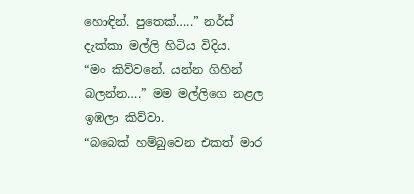හොඳින්. පුතෙක්…..” නර්ස් දැක්කා මල්ලි හිටිය විදිය.
“මං කිව්වනේ. යන්න ගිහින් බලන්න….” මම මල්ලිගෙ නළල ඉඹලා කිව්වා.
“බබෙක් හම්බුවෙන එකත් මාර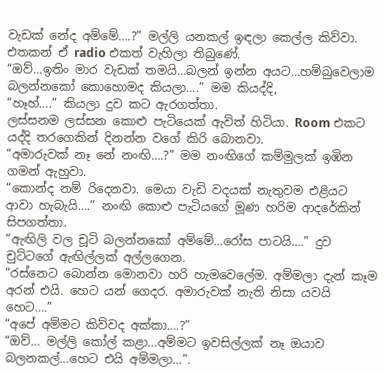වැඩක් නේද අම්මේ….?” මල්ලි යනකල් ඉඳලා කෙල්ල කිව්වා. එතකන් ඒ radio එකත් වැහිලා තිබුණේ.
“ඔව්…ඉතිං මාර වැඩක් තමයි…බලන් ඉන්න අයට…හම්බුවෙලාම බලන්නකෝ කොහොමද කියලා….” මම කියද්දි,
“හෑහ්….” කියලා දුව කට ඇරගත්තා.
ලස්සනම ලස්සන කොළු පැටියෙක් ඇවිත් හිටියා. Room එකට යද්දි තරගෙකින් දිනන්න වගේ කිරි බොනවා.
“අමාරුවක් නෑ නේ නංඟි….?” මම නංඟිගේ කම්මුලක් ඉඹින ගමන් ඇහුවා.
“කොන්ද නම් රිදෙනවා. මෙයා වැඩි වදයක් නැතුවම එළියට ආවා හැබැයි….” නංඟි කොළු පැටියගේ මූණ හරිම ආදරේකින් සිපගත්තා.
“ඇඟිලි වල චූටි බලන්නකෝ අම්මේ…රෝස පාටයි….” දුව චුට්ටගේ ඇඟිල්ලක් අල්ලගෙන.
“රස්නෙට බොන්න මොනවා හරි හැමවෙලේම. අම්මලා දැන් කෑම අරන් එයි. හෙට යන් ගෙදර. අමාරුවක් නැති නිසා යවයි හෙට….”
“අපේ අම්මට කිව්වද අක්කා….?”
“ඔව්… මල්ලි කෝල් කළා…අම්මට ඉවසිල්ලක් නෑ ඔයාව බලනකල්…හෙට එයි අම්මලා…”.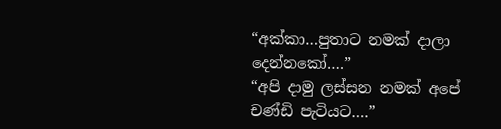“අක්කා…පුතාට නමක් දාලා දෙන්නකෝ….”
“අපි දාමු ලස්සන නමක් අපේ චණ්ඩි පැටියට….”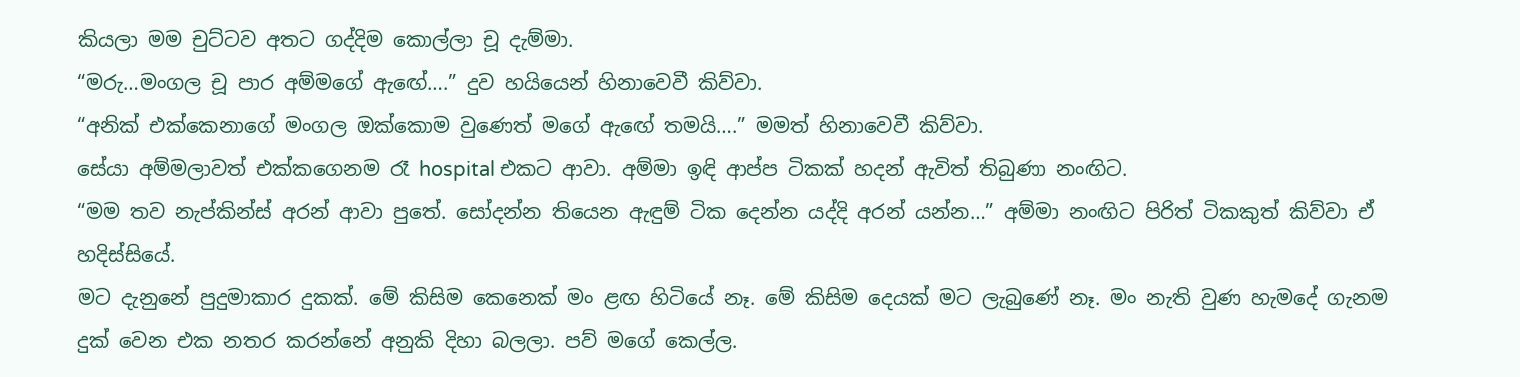කියලා මම චුට්ටව අතට ගද්දිම කොල්ලා චූ දැම්මා.
“මරු…මංගල චූ පාර අම්මගේ ඇඟේ….” දුව හයියෙන් හිනාවෙවී කිව්වා.
“අනික් එක්කෙනාගේ මංගල ඔක්කොම වුණෙත් මගේ ඇඟේ තමයි….” මමත් හිනාවෙවී කිව්වා.
සේයා අම්මලාවත් එක්කගෙනම රෑ hospital එකට ආවා. අම්මා ඉඳි ආප්ප ටිකක් හදන් ඇවිත් තිබුණා නංඟිට.
“මම තව නැප්කින්ස් අරන් ආවා පුතේ. සෝදන්න තියෙන ඇඳුම් ටික දෙන්න යද්දි අරන් යන්න…” අම්මා නංඟිට පිරිත් ටිකකුත් කිව්වා ඒ හදිස්සියේ.
මට දැනුනේ පුදුමාකාර දුකක්. මේ කිසිම කෙනෙක් මං ළඟ හිටියේ නෑ. මේ කිසිම දෙයක් මට ලැබුණේ නෑ. මං නැති වුණ හැමදේ ගැනම දුක් වෙන එක නතර කරන්නේ අනුකි දිහා බලලා. පව් මගේ කෙල්ල.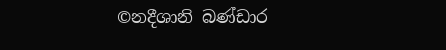©නදීශානි බණ්ඩාර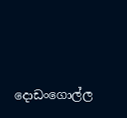දොඩංගොල්ල